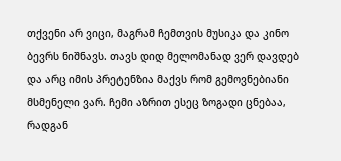თქვენი არ ვიცი, მაგრამ ჩემთვის მუსიკა და კინო ბევრს ნიშნავს. თავს დიდ მელომანად ვერ დავდებ და არც იმის პრეტენზია მაქვს რომ გემოვნებიანი მსმენელი ვარ. ჩემი აზრით ესეც ზოგადი ცნებაა, რადგან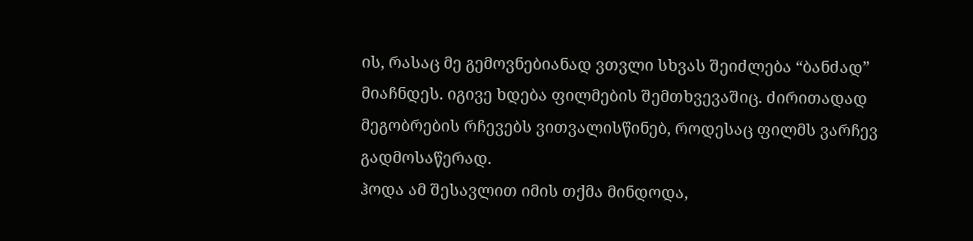ის, რასაც მე გემოვნებიანად ვთვლი სხვას შეიძლება “ბანძად” მიაჩნდეს. იგივე ხდება ფილმების შემთხვევაშიც. ძირითადად მეგობრების რჩევებს ვითვალისწინებ, როდესაც ფილმს ვარჩევ გადმოსაწერად.
ჰოდა ამ შესავლით იმის თქმა მინდოდა,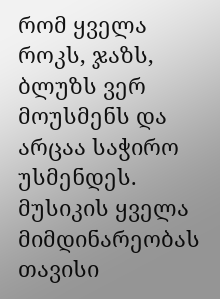რომ ყველა როკს, ჯაზს, ბლუზს ვერ მოუსმენს და არცაა საჭირო უსმენდეს. მუსიკის ყველა მიმდინარეობას თავისი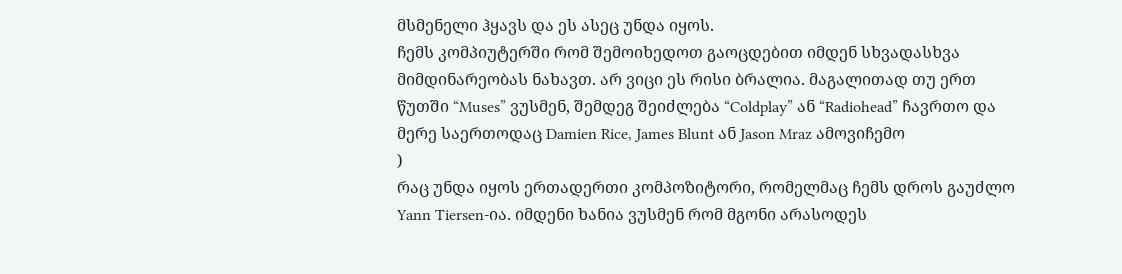მსმენელი ჰყავს და ეს ასეც უნდა იყოს.
ჩემს კომპიუტერში რომ შემოიხედოთ გაოცდებით იმდენ სხვადასხვა მიმდინარეობას ნახავთ. არ ვიცი ეს რისი ბრალია. მაგალითად თუ ერთ წუთში “Muses” ვუსმენ, შემდეგ შეიძლება “Coldplay” ან “Radiohead” ჩავრთო და მერე საერთოდაც Damien Rice, James Blunt ან Jason Mraz ამოვიჩემო
)
რაც უნდა იყოს ერთადერთი კომპოზიტორი, რომელმაც ჩემს დროს გაუძლო Yann Tiersen-ია. იმდენი ხანია ვუსმენ რომ მგონი არასოდეს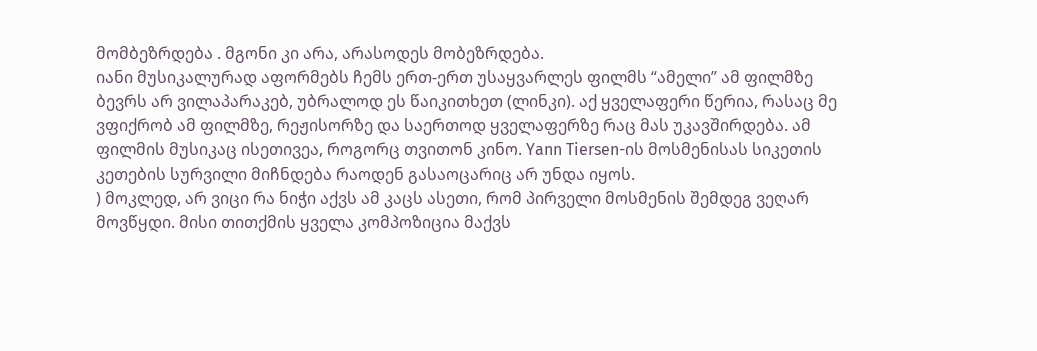მომბეზრდება . მგონი კი არა, არასოდეს მობეზრდება.
იანი მუსიკალურად აფორმებს ჩემს ერთ-ერთ უსაყვარლეს ფილმს “ამელი” ამ ფილმზე ბევრს არ ვილაპარაკებ, უბრალოდ ეს წაიკითხეთ (ლინკი). აქ ყველაფერი წერია, რასაც მე ვფიქრობ ამ ფილმზე, რეჟისორზე და საერთოდ ყველაფერზე რაც მას უკავშირდება. ამ ფილმის მუსიკაც ისეთივეა, როგორც თვითონ კინო. Yann Tiersen-ის მოსმენისას სიკეთის კეთების სურვილი მიჩნდება რაოდენ გასაოცარიც არ უნდა იყოს.
) მოკლედ, არ ვიცი რა ნიჭი აქვს ამ კაცს ასეთი, რომ პირველი მოსმენის შემდეგ ვეღარ მოვწყდი. მისი თითქმის ყველა კომპოზიცია მაქვს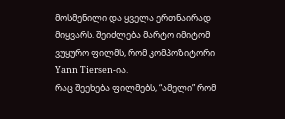მოსმენილი და ყველა ერთნაირად მიყვარს. შეიძლება მარტო იმიტომ ვუყურო ფილმს, რომ კომპოზიტორი Yann Tiersen-ია.
რაც შეეხება ფილმებს, “ამელი” რომ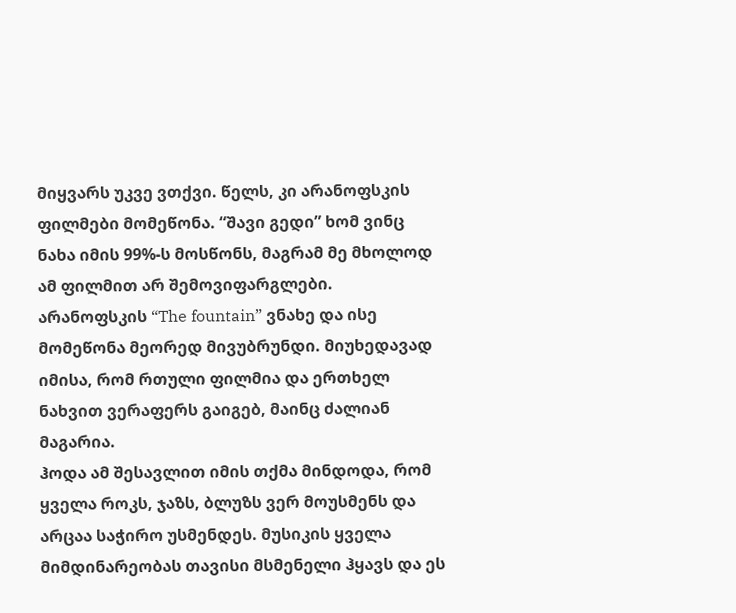მიყვარს უკვე ვთქვი. წელს, კი არანოფსკის ფილმები მომეწონა. “შავი გედი” ხომ ვინც ნახა იმის 99%-ს მოსწონს, მაგრამ მე მხოლოდ ამ ფილმით არ შემოვიფარგლები. არანოფსკის “The fountain” ვნახე და ისე მომეწონა მეორედ მივუბრუნდი. მიუხედავად იმისა, რომ რთული ფილმია და ერთხელ ნახვით ვერაფერს გაიგებ, მაინც ძალიან მაგარია.
ჰოდა ამ შესავლით იმის თქმა მინდოდა, რომ ყველა როკს, ჯაზს, ბლუზს ვერ მოუსმენს და არცაა საჭირო უსმენდეს. მუსიკის ყველა მიმდინარეობას თავისი მსმენელი ჰყავს და ეს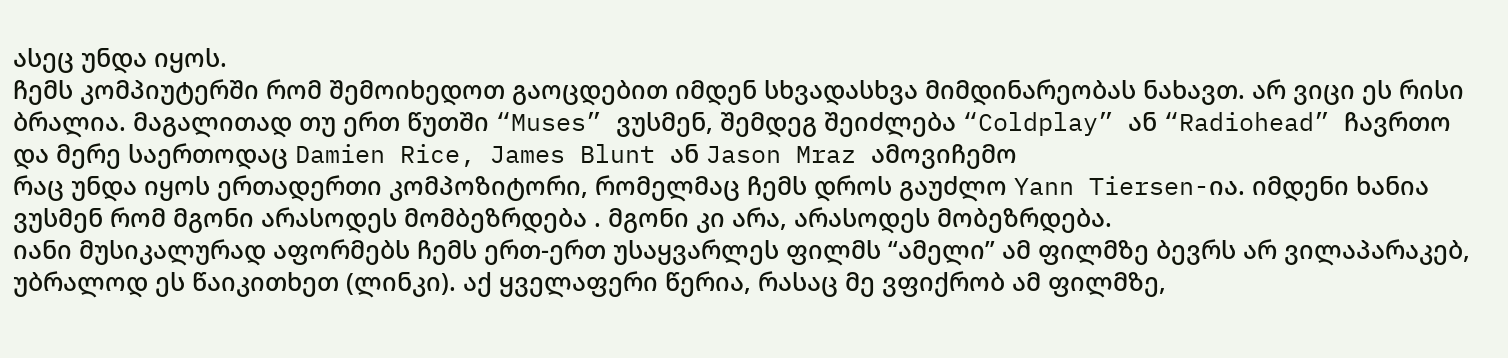ასეც უნდა იყოს.
ჩემს კომპიუტერში რომ შემოიხედოთ გაოცდებით იმდენ სხვადასხვა მიმდინარეობას ნახავთ. არ ვიცი ეს რისი ბრალია. მაგალითად თუ ერთ წუთში “Muses” ვუსმენ, შემდეგ შეიძლება “Coldplay” ან “Radiohead” ჩავრთო და მერე საერთოდაც Damien Rice, James Blunt ან Jason Mraz ამოვიჩემო
რაც უნდა იყოს ერთადერთი კომპოზიტორი, რომელმაც ჩემს დროს გაუძლო Yann Tiersen-ია. იმდენი ხანია ვუსმენ რომ მგონი არასოდეს მომბეზრდება . მგონი კი არა, არასოდეს მობეზრდება.
იანი მუსიკალურად აფორმებს ჩემს ერთ-ერთ უსაყვარლეს ფილმს “ამელი” ამ ფილმზე ბევრს არ ვილაპარაკებ, უბრალოდ ეს წაიკითხეთ (ლინკი). აქ ყველაფერი წერია, რასაც მე ვფიქრობ ამ ფილმზე,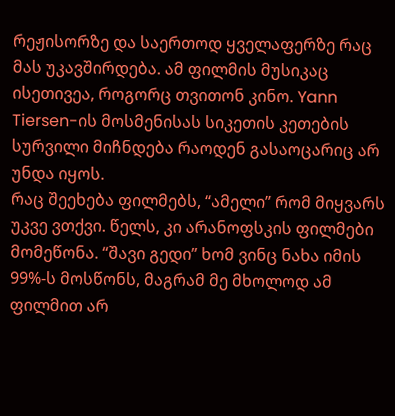რეჟისორზე და საერთოდ ყველაფერზე რაც მას უკავშირდება. ამ ფილმის მუსიკაც ისეთივეა, როგორც თვითონ კინო. Yann Tiersen-ის მოსმენისას სიკეთის კეთების სურვილი მიჩნდება რაოდენ გასაოცარიც არ უნდა იყოს.
რაც შეეხება ფილმებს, “ამელი” რომ მიყვარს უკვე ვთქვი. წელს, კი არანოფსკის ფილმები მომეწონა. “შავი გედი” ხომ ვინც ნახა იმის 99%-ს მოსწონს, მაგრამ მე მხოლოდ ამ ფილმით არ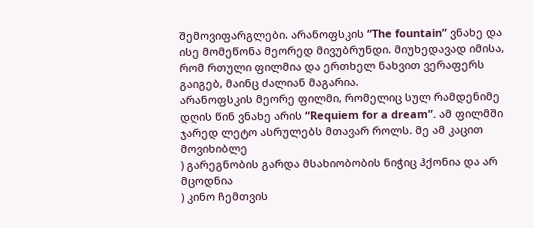შემოვიფარგლები. არანოფსკის “The fountain” ვნახე და ისე მომეწონა მეორედ მივუბრუნდი. მიუხედავად იმისა, რომ რთული ფილმია და ერთხელ ნახვით ვერაფერს გაიგებ, მაინც ძალიან მაგარია.
არანოფსკის მეორე ფილმი, რომელიც სულ რამდენიმე დღის წინ ვნახე არის “Requiem for a dream”. ამ ფილმში ჯარედ ლეტო ასრულებს მთავარ როლს. მე ამ კაცით მოვიხიბლე
) გარეგნობის გარდა მსახიობობის ნიჭიც ჰქონია და არ მცოდნია
) კინო ჩემთვის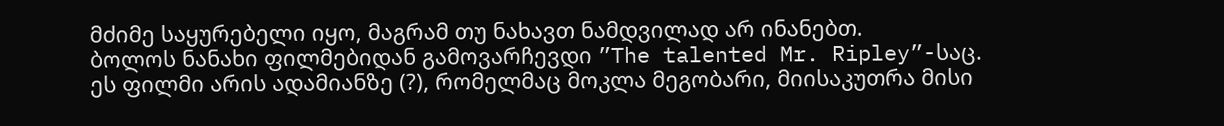მძიმე საყურებელი იყო, მაგრამ თუ ნახავთ ნამდვილად არ ინანებთ.
ბოლოს ნანახი ფილმებიდან გამოვარჩევდი ”The talented Mr. Ripley”-საც. ეს ფილმი არის ადამიანზე (?), რომელმაც მოკლა მეგობარი, მიისაკუთრა მისი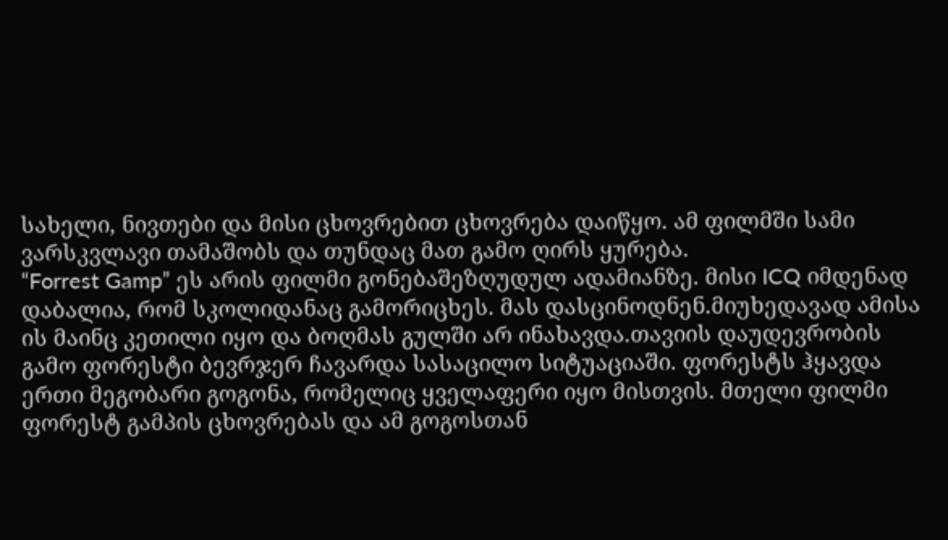სახელი, ნივთები და მისი ცხოვრებით ცხოვრება დაიწყო. ამ ფილმში სამი ვარსკვლავი თამაშობს და თუნდაც მათ გამო ღირს ყურება.
“Forrest Gamp” ეს არის ფილმი გონებაშეზღუდულ ადამიანზე. მისი ICQ იმდენად დაბალია, რომ სკოლიდანაც გამორიცხეს. მას დასცინოდნენ.მიუხედავად ამისა ის მაინც კეთილი იყო და ბოღმას გულში არ ინახავდა.თავიის დაუდევრობის გამო ფორესტი ბევრჯერ ჩავარდა სასაცილო სიტუაციაში. ფორესტს ჰყავდა ერთი მეგობარი გოგონა, რომელიც ყველაფერი იყო მისთვის. მთელი ფილმი ფორესტ გამპის ცხოვრებას და ამ გოგოსთან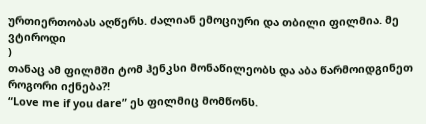ურთიერთობას აღწერს. ძალიან ემოციური და თბილი ფილმია. მე ვტიროდი
)
თანაც ამ ფილმში ტომ ჰენკსი მონაწილეობს და აბა წარმოიდგინეთ როგორი იქნება?!
“Love me if you dare” ეს ფილმიც მომწონს.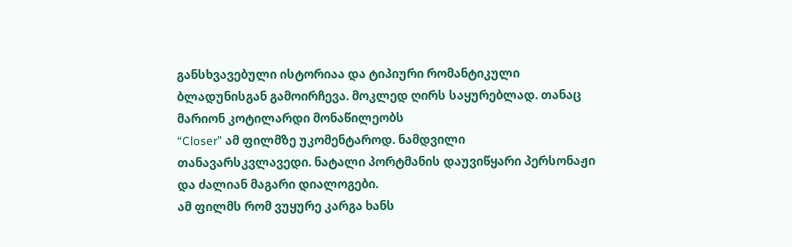განსხვავებული ისტორიაა და ტიპიური რომანტიკული ბლადუნისგან გამოირჩევა. მოკლედ ღირს საყურებლად. თანაც მარიონ კოტილარდი მონაწილეობს
“Closer” ამ ფილმზე უკომენტაროდ. ნამდვილი თანავარსკვლავედი. ნატალი პორტმანის დაუვიწყარი პერსონაჟი და ძალიან მაგარი დიალოგები.
ამ ფილმს რომ ვუყურე კარგა ხანს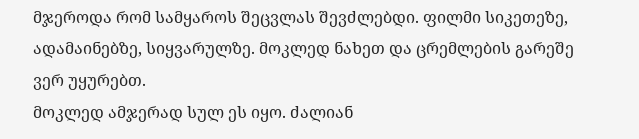მჯეროდა რომ სამყაროს შეცვლას შევძლებდი. ფილმი სიკეთეზე, ადამაინებზე, სიყვარულზე. მოკლედ ნახეთ და ცრემლების გარეშე ვერ უყურებთ.
მოკლედ ამჯერად სულ ეს იყო. ძალიან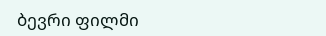ბევრი ფილმი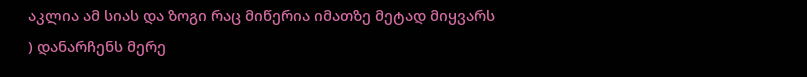აკლია ამ სიას და ზოგი რაც მიწერია იმათზე მეტად მიყვარს
) დანარჩენს მერე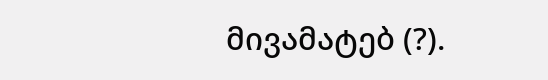მივამატებ (?).